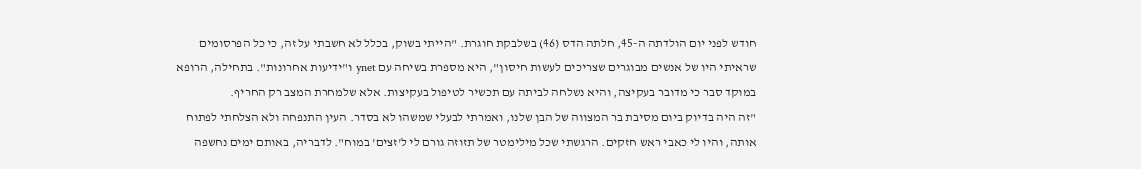חודש לפני יום הולדתה ה-45, חלתה הדס (46) בשלבקת חוגרת. "הייתי בשוק, בכלל לא חשבתי על זה, כי כל הפרסומים שראיתי היו של אנשים מבוגרים שצריכים לעשות חיסון", היא מספרת בשיחה עם ynet ו"ידיעות אחרונות". בתחילה, הרופא במוקד סבר כי מדובר בעקיצה, והיא נשלחה לביתה עם תכשיר לטיפול בעקיצות. אלא שלמחרת המצב רק החריף.
"זה היה בדיוק ביום מסיבת בר המצווה של הבן שלנו, ואמרתי לבעלי שמשהו לא בסדר. העין התנפחה ולא הצלחתי לפתוח אותה, והיו לי כאבי ראש חזקים. הרגשתי שכל מילימטר של תזוזה גורם לי ל'זצים' במוח". לדבריה, באותם ימים נחשפה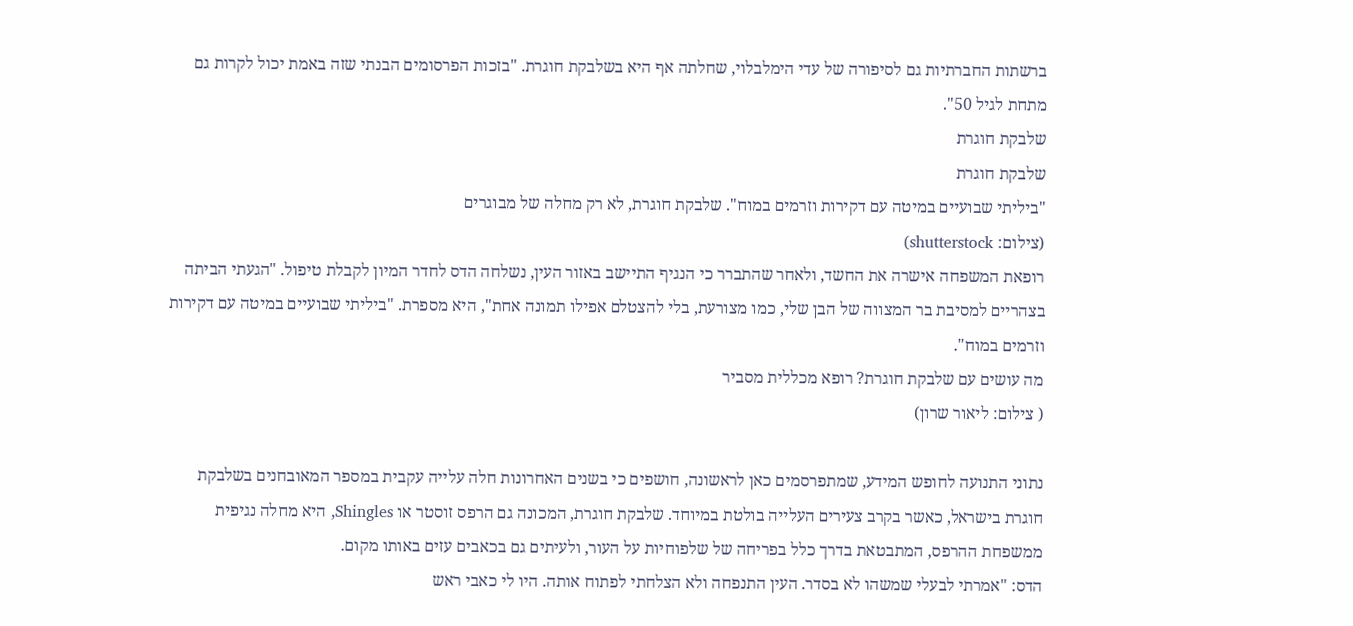ברשתות החברתיות גם לסיפורה של עדי הימלבלוי, שחלתה אף היא בשלבקת חוגרת. "בזכות הפרסומים הבנתי שזה באמת יכול לקרות גם מתחת לגיל 50".
שלבקת חוגרת
שלבקת חוגרת
"ביליתי שבועיים במיטה עם דקירות וזרמים במוח". שלבקת חוגרת, לא רק מחלה של מבוגרים
(צילום: shutterstock)
רופאת המשפחה אישרה את החשד, ולאחר שהתברר כי הנגיף התיישב באזור העין, נשלחה הדס לחדר המיון לקבלת טיפול. "הגעתי הביתה בצהריים למסיבת בר המצווה של הבן שלי, כמו מצורעת, בלי להצטלם אפילו תמונה אחת", היא מספרת. "ביליתי שבועיים במיטה עם דקירות וזרמים במוח".
מה עושים עם שלבקת חוגרת? רופא מכללית מסביר
( צילום: ליאור שרון)

נתוני התנועה לחופש המידע, שמתפרסמים כאן לראשונה, חושפים כי בשנים האחרונות חלה עלייה עקבית במספר המאובחנים בשלבקת חוגרת בישראל, כאשר בקרב צעירים העלייה בולטת במיוחד. שלבקת חוגרת, המכונה גם הרפס זוסטר או Shingles, היא מחלה נגיפית ממשפחת ההרפס, המתבטאת בדרך כלל בפריחה של שלפוחיות על העור, ולעיתים גם בכאבים עזים באותו מקום.
הדס: "אמרתי לבעלי שמשהו לא בסדר. העין התנפחה ולא הצלחתי לפתוח אותה. היו לי כאבי ראש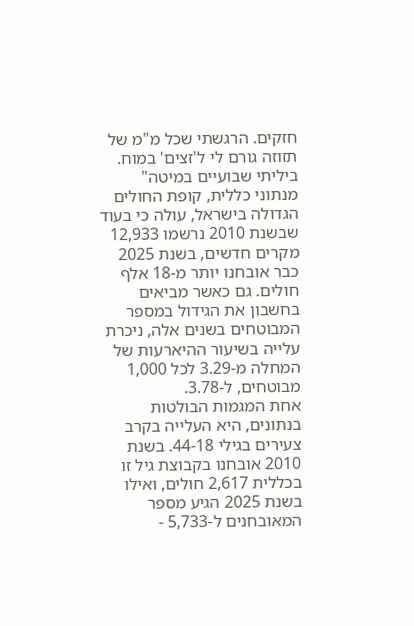חזקים. הרגשתי שכל מ"מ של תזוזה גורם לי ל'זצים' במוח. ביליתי שבועיים במיטה"
מנתוני כללית, קופת החולים הגדולה בישראל, עולה כי בעוד שבשנת 2010 נרשמו 12,933 מקרים חדשים, בשנת 2025 כבר אובחנו יותר מ-18 אלף חולים. גם כאשר מביאים בחשבון את הגידול במספר המבוטחים בשנים אלה, ניכרת עלייה בשיעור ההיארעות של המחלה מ-3.29 לכל 1,000 מבוטחים, ל-3.78.
אחת המגמות הבולטות בנתונים, היא העלייה בקרב צעירים בגילי 44-18. בשנת 2010 אובחנו בקבוצת גיל זו בכללית 2,617 חולים, ואילו בשנת 2025 הגיע מספר המאובחנים ל-5,733 -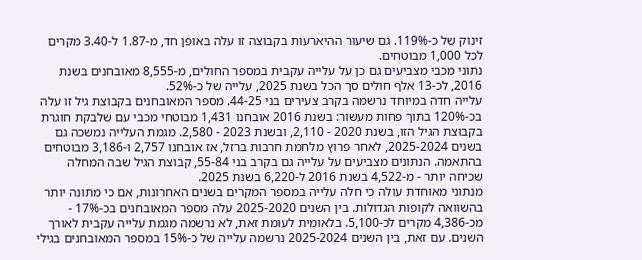זינוק של כ-119%. גם שיעור ההיארעות בקבוצה זו עלה באופן חד, מ-1.87 ל-3.40 מקרים לכל 1,000 מבוטחים.
נתוני מכבי מצביעים גם כן על עלייה עקבית במספר החולים, מ-8,555 מאובחנים בשנת 2016, לכ-13 אלף חולים סך הכל בשנת 2025, עלייה של כ-52%.
עלייה חדה במיוחד נרשמה בקרב צעירים בני 44-25. מספר המאובחנים בקבוצת גיל זו עלה בכ-120% בתוך פחות מעשור: בשנת 2016 אובחנו 1,431 מבוטחי מכבי עם שלבקת חוגרת בקבוצת הגיל הזו, בשנת 2020 - 2,110, ובשנת 2023 - 2,580. מגמת העלייה נמשכה גם בשנים 2025-2024, לאחר פרוץ מלחמת חרבות ברזל, אז אובחנו 2,757 ו-3,186 מבוטחים בהתאמה. הנתונים מצביעים על עלייה גם בקרב בני 55-84, קבוצת הגיל שבה המחלה שכיחה יותר - מ-4,522 בשנת 2016 ל-6,220 בשנת 2025.
מנתוני מאוחדת עולה כי חלה עלייה במספר המקרים בשנים האחרונות, אם כי מתונה יותר בהשוואה לקופות הגדולות. בין השנים 2025-2020 עלה מספר המאובחנים בכ-17% - מכ-4,386 מקרים לכ-5,100. בלאומית לעומת זאת, לא נרשמה מגמת עלייה עקבית לאורך השנים. עם זאת, בין השנים 2025-2024 נרשמה עלייה של כ-15% במספר המאובחנים בגילי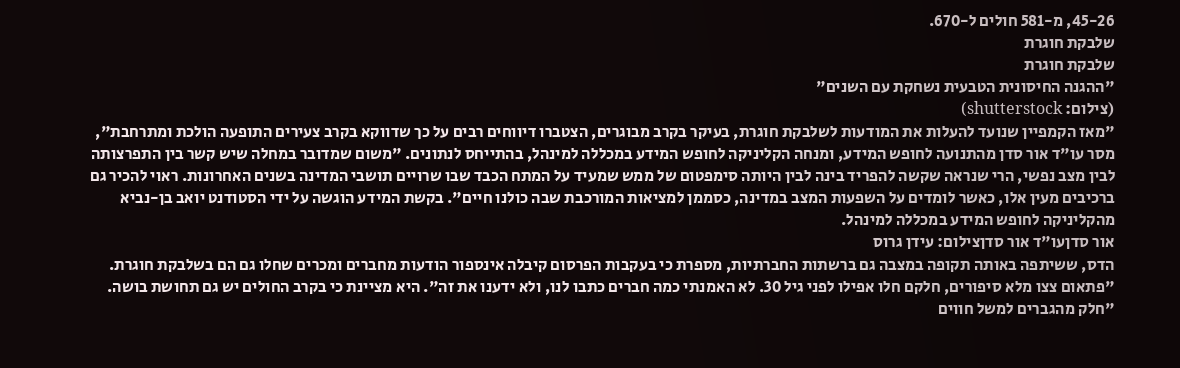45-26, מ-581 חולים ל-670.
שלבקת חוגרת
שלבקת חוגרת
"ההגנה החיסונית הטבעית נשחקת עם השנים"
(צילום: shutterstock)
"מאז הקמפיין שנועד להעלות את המודעות לשלבקת חוגרת, בעיקר בקרב מבוגרים, הצטברו דיווחים רבים על כך שדווקא בקרב צעירים התופעה הולכת ומתרחבת", מסר עו"ד אור סדן מהתנועה לחופש המידע, ומנחה הקליניקה לחופש המידע במכללה למינהל, בהתייחס לנתונים. "משום שמדובר במחלה שיש קשר בין התפרצותה לבין מצב נפשי, הרי שנראה שקשה להפריד בינה לבין היותה סימפטום של ממש שמעיד על המתח הכבד שבו שרויים תושבי המדינה בשנים האחרונות. ראוי להכיר גם ברכיבים מעין אלו, כאשר לומדים על השפעות המצב במדינה, כסממן למציאות המורכבת שבה כולנו חיים". בקשת המידע הוגשה על ידי הסטודנט יואב בן-נביא מהקליניקה לחופש המידע במכללה למינהל.
אור סדןעו"ד אור סדןצילום: עידן גרוס
הדס, ששיתפה באותה תקופה במצבה גם ברשתות החברתיות, מספרת כי בעקבות הפרסום קיבלה אינספור הודעות מחברים ומכרים שחלו גם הם בשלבקת חוגרת. "פתאום צצו מלא סיפורים, חלקם חלו אפילו לפני גיל 30. לא האמנתי כמה חברים כתבו לנו, ולא ידענו את זה". היא מציינת כי בקרב החולים יש גם תחושת בושה. "חלק מהגברים למשל חווים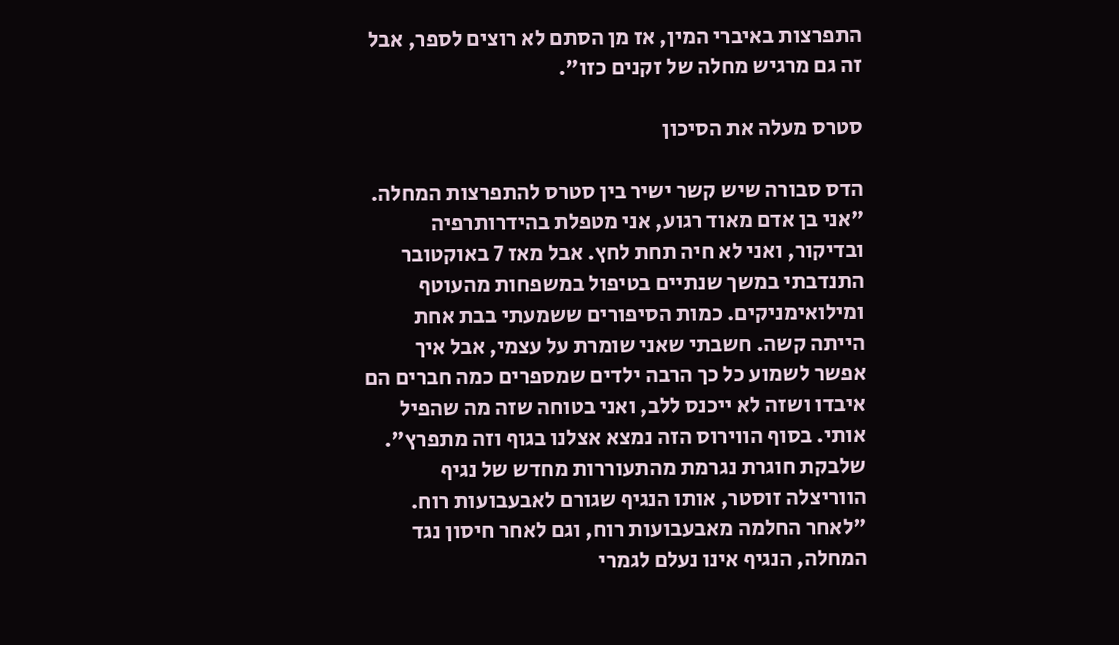התפרצות באיברי המין, אז מן הסתם לא רוצים לספר, אבל זה גם מרגיש מחלה של זקנים כזו".

סטרס מעלה את הסיכון

הדס סבורה שיש קשר ישיר בין סטרס להתפרצות המחלה. "אני בן אדם מאוד רגוע, אני מטפלת בהידרותרפיה ובדיקור, ואני לא חיה תחת לחץ. אבל מאז 7 באוקטובר התנדבתי במשך שנתיים בטיפול במשפחות מהעוטף ומילואימניקים. כמות הסיפורים ששמעתי בבת אחת הייתה קשה. חשבתי שאני שומרת על עצמי, אבל איך אפשר לשמוע כל כך הרבה ילדים שמספרים כמה חברים הם איבדו ושזה לא ייכנס ללב, ואני בטוחה שזה מה שהפיל אותי. בסוף הווירוס הזה נמצא אצלנו בגוף וזה מתפרץ".
שלבקת חוגרת נגרמת מהתעוררות מחדש של נגיף הווריצלה זוסטר, אותו הנגיף שגורם לאבעבועות רוח. "לאחר החלמה מאבעבועות רוח, וגם לאחר חיסון נגד המחלה, הנגיף אינו נעלם לגמרי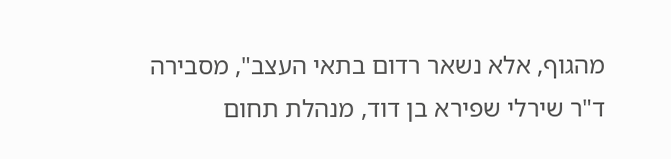מהגוף, אלא נשאר רדום בתאי העצב", מסבירה ד"ר שירלי שפירא בן דוד, מנהלת תחום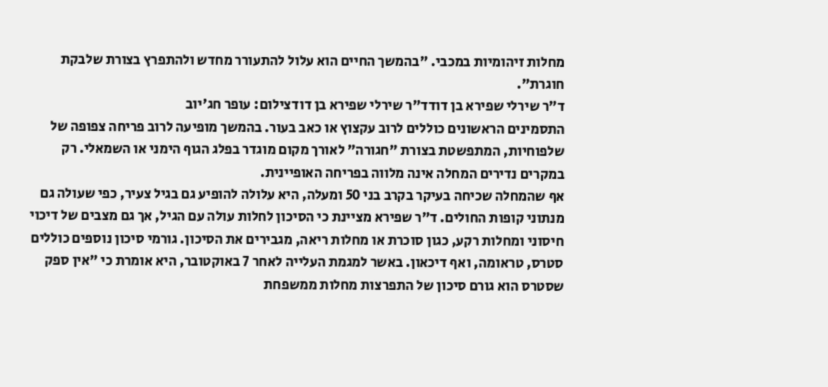מחלות זיהומיות במכבי. "בהמשך החיים הוא עלול להתעורר מחדש ולהתפרץ בצורת שלבקת חוגרת".
ד"ר שירלי שפירא בן דודד"ר שירלי שפירא בן דודצילום: עופר חג'יוב
התסמינים הראשונים כוללים לרוב עקצוץ או כאב בעור. בהמשך מופיעה לרוב פריחה צפופה של שלפוחיות, המתפשטת בצורת "חגורה" לאורך מקום מוגדר בפלג הגוף הימני או השמאלי. רק במקרים נדירים המחלה אינה מלווה בפריחה האופיינית.
אף שהמחלה שכיחה בעיקר בקרב בני 50 ומעלה, היא עלולה להופיע גם בגיל צעיר, כפי שעולה גם מנתוני קופות החולים. ד"ר שפירא מציינת כי הסיכון לחלות עולה עם הגיל, אך גם מצבים של דיכוי חיסוני ומחלות רקע, כגון סוכרת או מחלות ריאה, מגבירים את הסיכון. גורמי סיכון נוספים כוללים סטרס, טראומה, ואף דיכאון. באשר למגמת העלייה לאחר 7 באוקטובר, היא אומרת כי "אין ספק שסטרס הוא גורם סיכון של התפרצות מחלות ממשפחת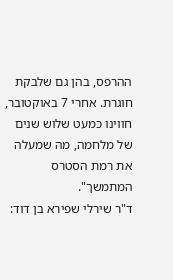ההרפס, בהן גם שלבקת חוגרת. אחרי 7 באוקטובר, חווינו כמעט שלוש שנים של מלחמה, מה שמעלה את רמת הסטרס המתמשך".
ד"ר שירלי שפירא בן דוד: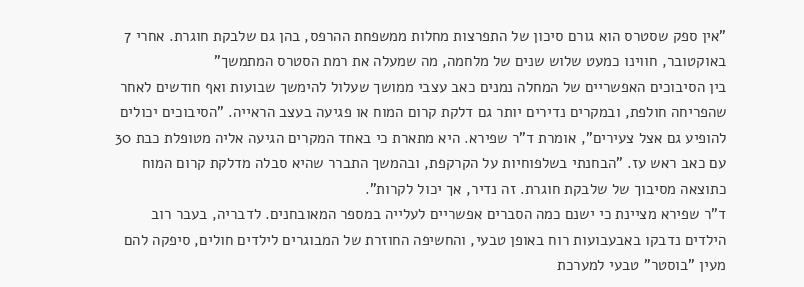"אין ספק שסטרס הוא גורם סיכון של התפרצות מחלות ממשפחת ההרפס, בהן גם שלבקת חוגרת. אחרי 7 באוקטובר, חווינו כמעט שלוש שנים של מלחמה, מה שמעלה את רמת הסטרס המתמשך"
בין הסיבוכים האפשריים של המחלה נמנים כאב עצבי ממושך שעלול להימשך שבועות ואף חודשים לאחר שהפריחה חולפת, ובמקרים נדירים יותר גם דלקת קרום המוח או פגיעה בעצב הראייה. "הסיבוכים יכולים להופיע גם אצל צעירים", אומרת ד"ר שפירא. היא מתארת כי באחד המקרים הגיעה אליה מטופלת כבת 30 עם כאב ראש עז. "הבחנתי בשלפוחיות על הקרקפת, ובהמשך התברר שהיא סבלה מדלקת קרום המוח כתוצאה מסיבוך של שלבקת חוגרת. זה נדיר, אך יכול לקרות".
ד"ר שפירא מציינת כי ישנם כמה הסברים אפשריים לעלייה במספר המאובחנים. לדבריה, בעבר רוב הילדים נדבקו באבעבועות רוח באופן טבעי, והחשיפה החוזרת של המבוגרים לילדים חולים, סיפקה להם מעין "בוסטר" טבעי למערכת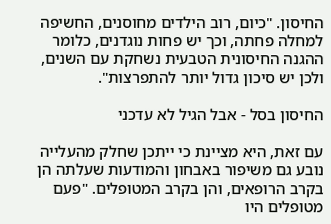החיסון. "כיום, רוב הילדים מחוסנים, החשיפה למחלה פחתה, וכך יש פחות נוגדנים, כלומר ההגנה החיסונית הטבעית נשחקת עם השנים, ולכן יש סיכון גדול יותר להתפרצות".

החיסון בסל - אבל הגיל לא עדכני

עם זאת, היא מציינת כי ייתכן שחלק מהעלייה נובע גם משיפור באבחון והמודעות שעלתה הן בקרב הרופאים, והן בקרב המטופלים. "פעם מטופלים היו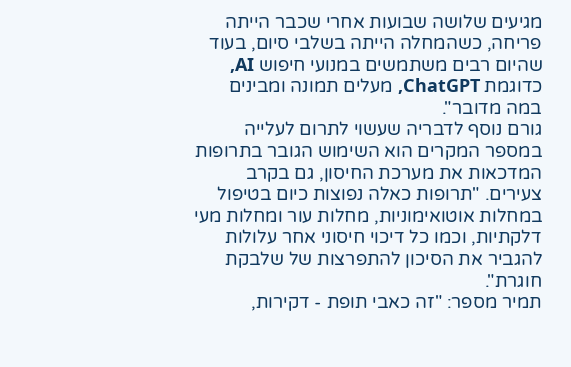מגיעים שלושה שבועות אחרי שכבר הייתה פריחה, כשהמחלה הייתה בשלבי סיום, בעוד שהיום רבים משתמשים במנועי חיפוש AI, כדוגמת ChatGPT, מעלים תמונה ומבינים במה מדובר".
גורם נוסף לדבריה שעשוי לתרום לעלייה במספר המקרים הוא השימוש הגובר בתרופות המדכאות את מערכת החיסון, גם בקרב צעירים. "תרופות כאלה נפוצות כיום בטיפול במחלות אוטואימוניות, מחלות עור ומחלות מעי דלקתיות, וכמו כל דיכוי חיסוני אחר עלולות להגביר את הסיכון להתפרצות של שלבקת חוגרת".
תמיר מספר: "זה כאבי תופת - דקירות,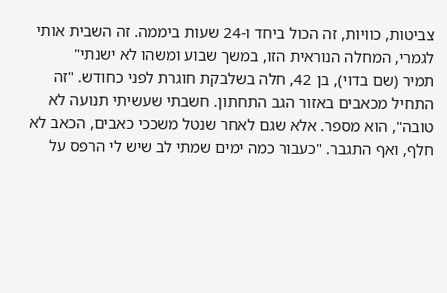צביטות, כוויות, זה הכול ביחד ו-24 שעות ביממה. זה השבית אותי לגמרי, המחלה הנוראית הזו, במשך שבוע ומשהו לא ישנתי"
תמיר (שם בדוי), בן 42, חלה בשלבקת חוגרת לפני כחודש. "זה התחיל מכאבים באזור הגב התחתון. חשבתי שעשיתי תנועה לא טובה", הוא מספר. אלא שגם לאחר שנטל משככי כאבים, הכאב לא חלף, ואף התגבר. "כעבור כמה ימים שמתי לב שיש לי הרפס על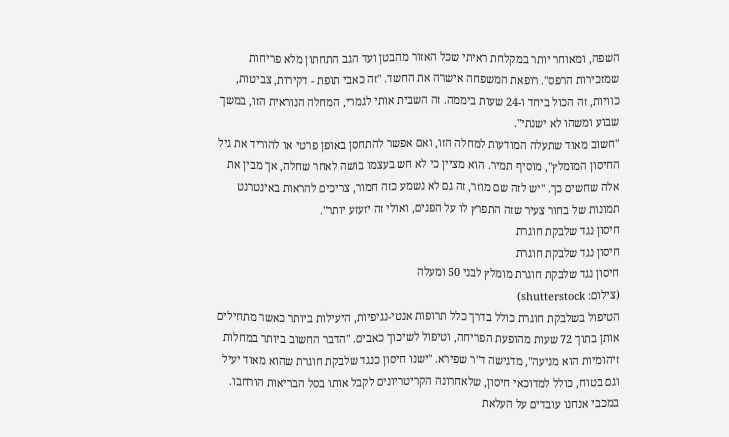השפה, ומאוחר יותר במקלחת ראיתי שכל האזור מהבטן ועד הגב התחתון מלא פריחות שמזכירות הרפס". רופאת המשפחה אישרה את החשד. "זה כאבי תופת - דקירות, צביטות, כוויות, זה הכול ביחד ו-24 שעות ביממה. זה השבית אותי לגמרי, המחלה הנוראית הזו, במשך שבוע ומשהו לא ישנתי".
"חשוב מאוד שתעלה המודעות למחלה הזו, ואם אפשר להתחסן באופן פרטי או להוריד את גיל החיסון המומלץ", מוסיף תמיר. הוא מציין כי לא חש בעצמו בושה לאחר שחלה, אך מבין את אלה שחשים כך. "יש לזה שם מוזר, זה גם לא נשמע כזה חמור, צריכים להראות באינטרנט תמונות של בחור צעיר שזה התפרץ לו על הפנים, ואולי זה יזעזע יותר".
חיסון נגד שלבקת חוגרת
חיסון נגד שלבקת חוגרת
חיסון נגד שלבקת חוגרת מומלץ לבני 50 ומעלה
(צילום: shutterstock)
הטיפול בשלבקת חוגרת כולל בדרך כלל תרופות אנטי-נגיפיות, היעילות ביותר כאשר מתחילים אותן בתוך 72 שעות מהופעת הפריחה, וטיפול לשיכוך כאבים. "הדבר החשוב ביותר במחלות זיהומיות הוא מניעה", מדגישה ד"ר שפירא. "ישנו חיסון כנגד שלבקת חוגרת שהוא מאוד יעיל וגם בטוח, כולל למדוכאי חיסון, שלאחרונה הקריטריונים לקבל אותו בסל הבריאות הורחבו. במכבי אנחנו עובדים על העלאת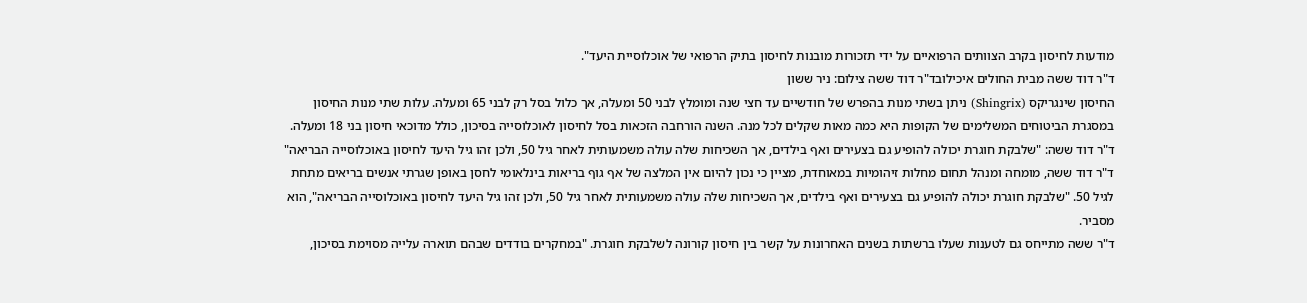מודעות לחיסון בקרב הצוותים הרפואיים על ידי תזכורות מובנות לחיסון בתיק הרפואי של אוכלוסיית היעד".
ד"ר דוד ששה מבית החולים איכילובד"ר דוד ששה צילום: ניר ששון
החיסון שינגריקס (Shingrix) ניתן בשתי מנות בהפרש של חודשיים עד חצי שנה ומומלץ לבני 50 ומעלה, אך כלול בסל רק לבני 65 ומעלה. עלות שתי מנות החיסון במסגרת הביטוחים המשלימים של הקופות היא כמה מאות שקלים לכל מנה. השנה הורחבה הזכאות בסל לחיסון לאוכלוסייה בסיכון, כולל מדוכאי חיסון בני 18 ומעלה.
ד"ר דוד ששה: "שלבקת חוגרת יכולה להופיע גם בצעירים ואף בילדים, אך השכיחות שלה עולה משמעותית לאחר גיל 50, ולכן זהו גיל היעד לחיסון באוכלוסייה הבריאה"
ד"ר דוד ששה, מומחה ומנהל תחום מחלות זיהומיות במאוחדת, מציין כי נכון להיום אין המלצה של אף גוף בריאות בינלאומי לחסן באופן שגרתי אנשים בריאים מתחת לגיל 50. "שלבקת חוגרת יכולה להופיע גם בצעירים ואף בילדים, אך השכיחות שלה עולה משמעותית לאחר גיל 50, ולכן זהו גיל היעד לחיסון באוכלוסייה הבריאה", הוא מסביר.
ד"ר ששה מתייחס גם לטענות שעלו ברשתות בשנים האחרונות על קשר בין חיסון קורונה לשלבקת חוגרת. "במחקרים בודדים שבהם תוארה עלייה מסוימת בסיכון,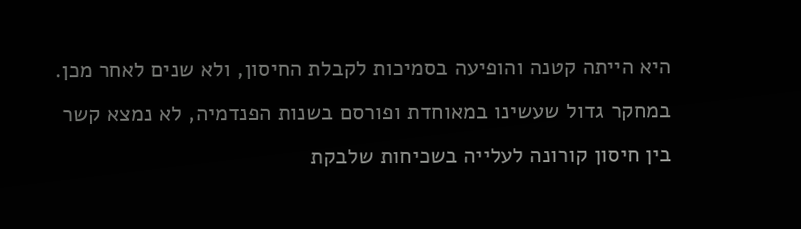היא הייתה קטנה והופיעה בסמיכות לקבלת החיסון, ולא שנים לאחר מכן. במחקר גדול שעשינו במאוחדת ופורסם בשנות הפנדמיה, לא נמצא קשר בין חיסון קורונה לעלייה בשכיחות שלבקת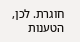חוגרת. לכן, הטענות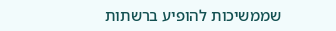שממשיכות להופיע ברשתות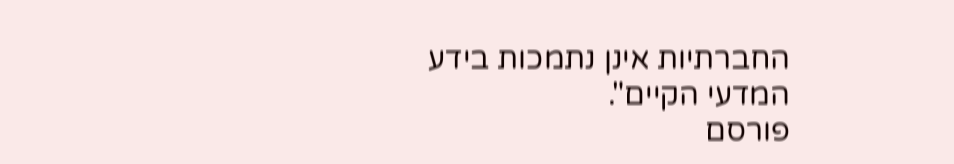החברתיות אינן נתמכות בידע המדעי הקיים".
פורסם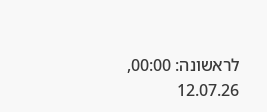לראשונה: 00:00, 12.07.26